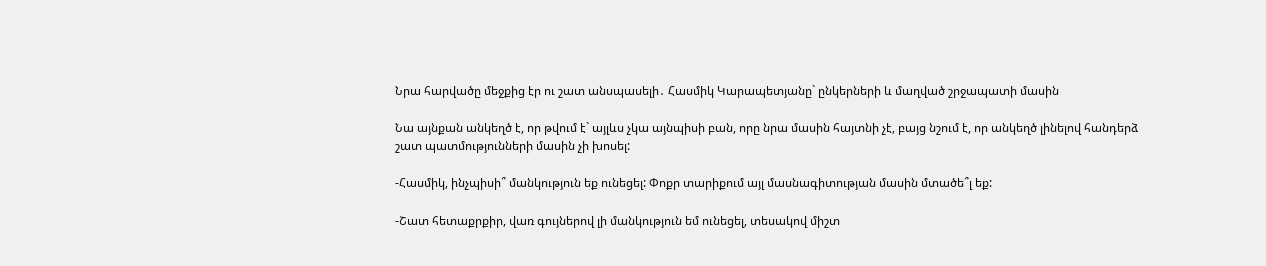Նրա հարվածը մեջքից էր ու շատ անսպասելի․ Հասմիկ Կարապետյանը` ընկերների և մաղված շրջապատի մասին

Նա այնքան անկեղծ է, որ թվում է` այլևս չկա այնպիսի բան, որը նրա մասին հայտնի չէ, բայց նշում է, որ անկեղծ լինելով հանդերձ շատ պատմությունների մասին չի խոսել:

-Հասմիկ, ինչպիսի՞ մանկություն եք ունեցել: Փոքր տարիքում այլ մասնագիտության մասին մտածե՞լ եք:

-Շատ հետաքրքիր, վառ գույներով լի մանկություն եմ ունեցել, տեսակով միշտ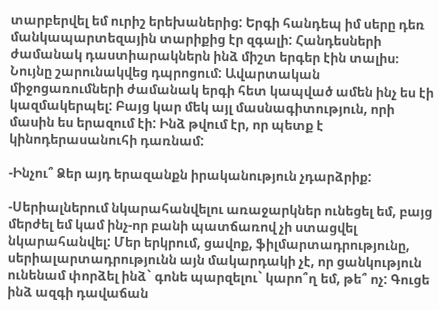տարբերվել եմ ուրիշ երեխաներից: Երգի հանդեպ իմ սերը դեռ մանկապարտեզային տարիքից էր զգալի: Հանդեսների ժամանակ դաստիարակներն ինձ միշտ երգեր էին տալիս։ Նույնը շարունակվեց դպրոցում: Ավարտական միջոցառումների ժամանակ երգի հետ կապված ամեն ինչ ես էի կազմակերպել: Բայց կար մեկ այլ մասնագիտություն, որի մասին ես երազում էի: Ինձ թվում էր, որ պետք է կինոդերասանուհի դառնամ:

-Ինչու՞ Ձեր այդ երազանքն իրականություն չդարձրիք:

-Սերիալներում նկարահանվելու առաջարկներ ունեցել եմ, բայց մերժել եմ կամ ինչ-որ բանի պատճառով չի ստացվել նկարահանվել: Մեր երկրում, ցավոք, ֆիլմարտադրությունը, սերիալարտադրությունն այն մակարդակի չէ, որ ցանկություն ունենամ փորձել ինձ` գոնե պարզելու` կարո՞ղ եմ, թե՞ ոչ: Գուցե ինձ ազգի դավաճան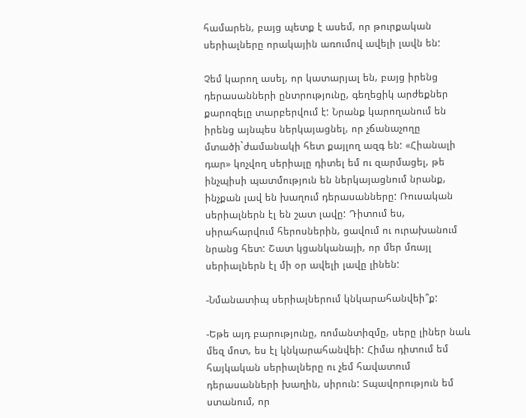համարեն, բայց պետք է ասեմ, որ թուրքական սերիալները որակային առումով ավելի լավն են:

Չեմ կարող ասել, որ կատարյալ են, բայց իրենց դերասանների ընտրությունը, գեղեցիկ արժեքներ քարոզելը տարբերվում է: Նրանք կարողանում են իրենց այնպես ներկայացնել, որ չճանաչողը մտածի`ժամանակի հետ քայլող ազգ են: «Հիանալի դար» կոչվող սերիալը դիտել եմ ու զարմացել, թե ինչպիսի պատմություն են ներկայացնում նրանք, ինչքան լավ են խաղում դերասանները: Ռուսական սերիալներն էլ են շատ լավը: Դիտում ես, սիրահարվում հերոսներին, ցավում ու ուրախանում նրանց հետ: Շատ կցանկանայի, որ մեր մռայլ սերիալներն էլ մի օր ավելի լավը լինեն:

-Նմանատիպ սերիալներում կնկարահանվեի՞ք:

-Եթե այդ բարությունը, ռոմանտիզմը, սերը լիներ նաև մեզ մոտ, ես էլ կնկարահանվեի: Հիմա դիտում եմ հայկական սերիալները ու չեմ հավատում դերասանների խաղին, սիրուն: Տպավորություն եմ ստանում, որ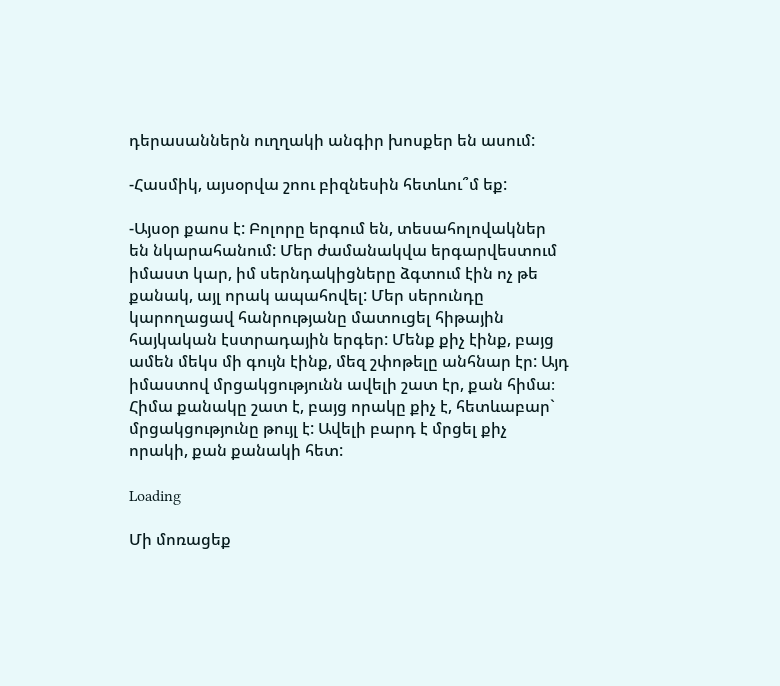դերասաններն ուղղակի անգիր խոսքեր են ասում:

-Հասմիկ, այսօրվա շոու բիզնեսին հետևու՞մ եք:

-Այսօր քաոս է: Բոլորը երգում են, տեսահոլովակներ են նկարահանում: Մեր ժամանակվա երգարվեստում իմաստ կար, իմ սերնդակիցները ձգտում էին ոչ թե քանակ, այլ որակ ապահովել: Մեր սերունդը կարողացավ հանրությանը մատուցել հիթային հայկական էստրադային երգեր: Մենք քիչ էինք, բայց ամեն մեկս մի գույն էինք, մեզ շփոթելը անհնար էր: Այդ իմաստով մրցակցությունն ավելի շատ էր, քան հիմա։ Հիմա քանակը շատ է, բայց որակը քիչ է, հետևաբար` մրցակցությունը թույլ է: Ավելի բարդ է մրցել քիչ որակի, քան քանակի հետ:

Loading

Մի մոռացեք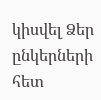կիսվել Ձեր ընկերների հետ